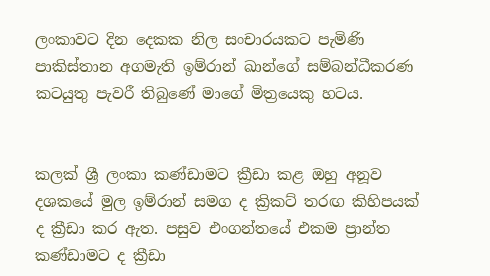ලංකාවට දින දෙකක නිල සංචාරයකට පැමිණි පාකිස්තාන අගමැති ඉම්රාන් ඛාන්ගේ සම්බන්ධීකරණ කටයුතු පැවරී තිබුණේ මාගේ මිත්‍රයෙකු හටය.


කලක් ශ්‍රී ලංකා කණ්ඩාමට ක්‍රීඩා කළ ඔහු අනූව දශකයේ මුල ඉම්රාන් සමග ද ක්‍රිකට් තරඟ කිහිපයක් ද ක්‍රීඩා කර ඇත. පසුව එංගන්තයේ එකම ප්‍රාන්ත කණ්ඩාමට ද ක්‍රීඩා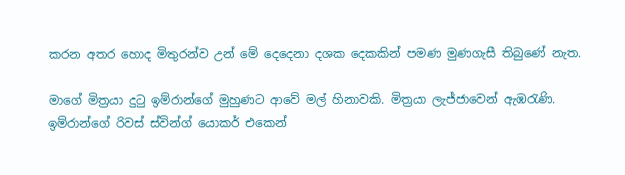කරන අතර හොද මිතුරන්ව උන් මේ දෙදෙනා දශක දෙකකින් පමණ මුණගැසී තිබුණේ නැත.

මාගේ මිත්‍රයා දුටු ඉම්රාන්ගේ මුහුණට ආවේ මල් හිනාවකි. මිත්‍රයා ලැජ්ජාවෙන් ඇඹරැණි. ඉම්රාන්ගේ රිවස් ස්වින්ග් යොකර් එකෙන්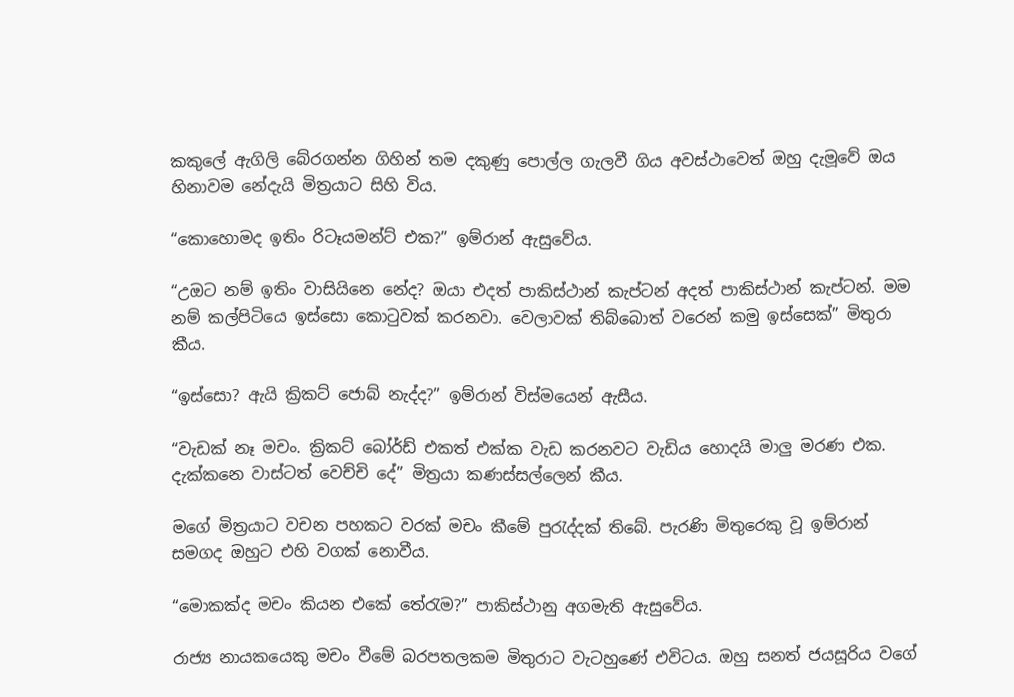කකුලේ ඇගිලි බේරගන්න ගිහින් තම දකුණු පොල්ල ගැලවී ගිය අවස්ථාවෙත් ඔහු දැමූවේ ඔය හිනාවම නේදැයි මිත්‍රයාට සිහි විය.

“කොහොමද ඉතිං රිටෑයමන්ට් එක?” ඉම්රාන් ඇසුවේය.

“උඔට නම් ඉතිං වාසියිනෙ නේද? ඔයා එදත් පාකිස්ථාන් කැප්ටන් අදත් පාකිස්ථාන් කැප්ටන්. මම නම් කල්පිටියෙ ඉස්සො කොටුවක් කරනවා. වෙලාවක් තිබ්බොත් වරෙන් කමු ඉස්සෙක්” මිතුරා කීය.

“ඉස්සො? ඇයි ක්‍රිකට් ජොබ් නැද්ද?” ඉම්රාන් විස්මයෙන් ඇසීය.

“වැඩක් නෑ මචං. ක්‍රිකට් බෝර්ඩ් එකත් එක්ක වැඩ කරනවට වැඩිය හොදයි මාලු මරණ එක. දැක්කනෙ වාස්ටත් වෙච්චි දේ” මිත්‍රයා කණස්සල්ලෙන් කීය.

මගේ මිත්‍රයාට වචන පහකට වරක් මචං කීමේ පුරැද්දක් තිබේ. පැරණි මිතුරෙකු වූ ඉම්රාන් සමගද ඔහුට එහි වගක් නොවීය.

“මොකක්ද මචං කියන එකේ තේරැම?” පාකිස්ථානු අගමැති ඇසුවේය.

රාජ්‍ය නායකයෙකු මචං වීමේ බරපතලකම මිතුරාට වැටහුණේ එවිටය. ඔහු සනත් ජයසූරිය වගේ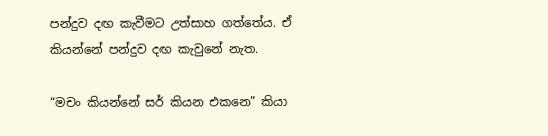පන්දුව දඟ කැවීමට උත්සාහ ගත්තේය. ඒ කියන්නේ පන්දුව දඟ කැවුනේ නැත.

“මචං කියන්නේ සර් කියන එකනෙ” කියා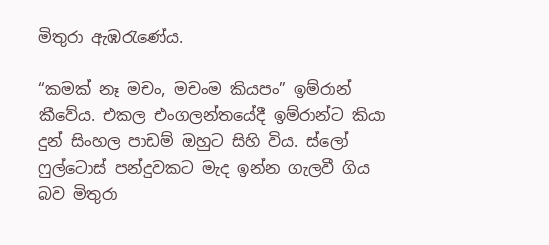මිතුරා ඇඹරැණේය.

“කමක් නෑ මචං, මචංම කියපං” ඉම්රාන් කීවේය. එකල එංගලන්තයේදී ඉම්රාන්ට කියා දුන් සිංහල පාඩම් ඔහුට සිහි විය. ස්ලෝ ෆුල්ටොස් පන්දුවකට මැද ඉන්න ගැලවී ගිය බව මිතුරා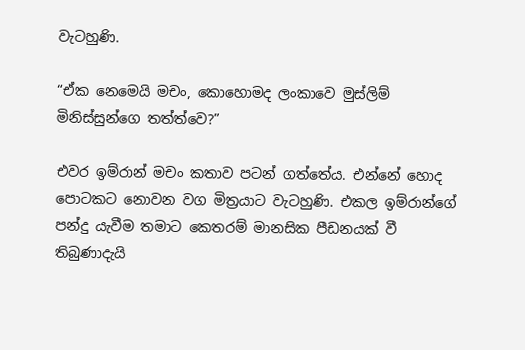වැටහුණි.

“ඒක නෙමෙයි මචං, කොහොමද ලංකාවෙ මුස්ලිම් මිනිස්සුන්ගෙ තත්ත්වෙ?”

එවර ඉම්රාන් මචං කතාව පටන් ගත්තේය. එන්නේ හොද පොටකට නොවන වග මිත්‍රයාට වැටහුණි. එකල ඉම්රාන්ගේ පන්දු යැවීම තමාට කෙතරම් මානසික පීඩනයක් වී තිබුණාදැයි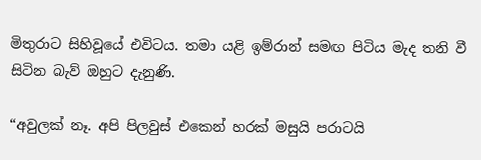මිතුරාට සිහිවූයේ එවිටය. තමා යළි ඉම්රාන් සමඟ පිටිය මැද තනි වී සිටින බැව් ඔහුට දැනුණි.

“අවුලක් නෑ. අපි පිලවුස් එකෙන් හරක් මසුයි පරාටයි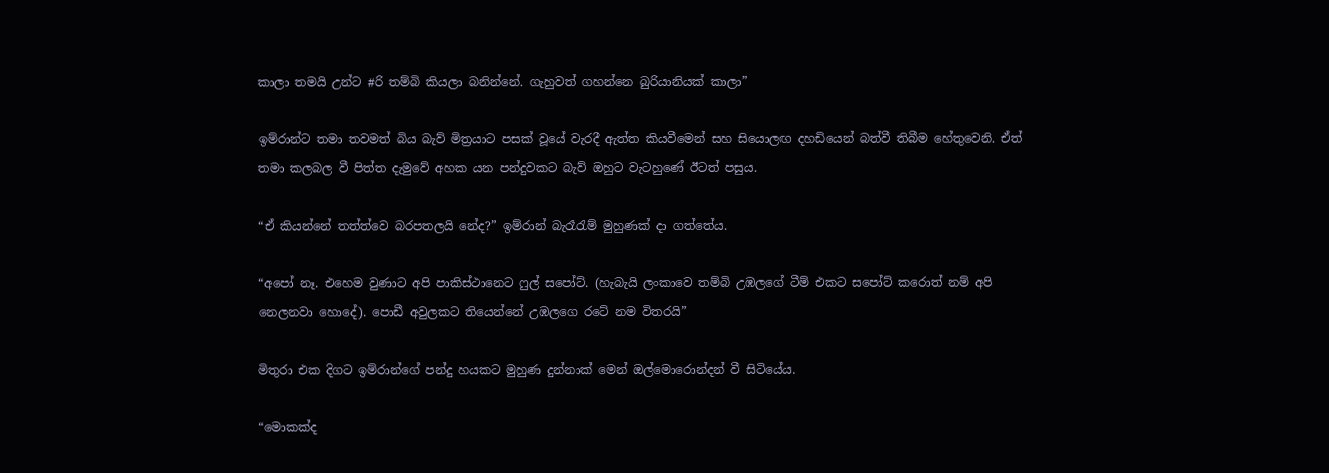කාලා තමයි උන්ට #රි තම්බි කියලා බනින්නේ. ගැහුවත් ගහන්නෙ බුරියානියක් කාලා”

ඉම්රාන්ට තමා තවමත් බිය බැව් මිත්‍රයාට පසක් වූයේ වැරදී ඇත්ත කියවීමෙන් සහ සියොලඟ දහඩියෙන් බත්වී තිබීම හේතුවෙනි. ඒත් තමා කලබල වී පිත්ත දැමුවේ අහක යන පන්දුවකට බැව් ඔහුට වැටහුණේ ඊටත් පසුය.

“ඒ කියන්නේ තත්ත්වෙ බරපතලයි නේද?” ඉම්රාන් බැරෑරැම් මුහුණක් දා ගත්තේය.

“අපෝ නෑ. එහෙම වුණාට අපි පාකිස්ථානෙට ෆුල් සපෝට්. (හැබැයි ලංකාවෙ තම්බි උඹලගේ ටීම් එකට සපෝට් කරොත් නම් අපි නෙලනවා හොදේ). පොඩී අවුලකට තියෙන්නේ උඹලගෙ රටේ නම විතරයි”

මිතුරා එක දිගට ඉම්රාන්ගේ පන්දු හයකට මුහුණ දුන්නාක් මෙන් ඔල්මොරොන්දන් වී සිටියේය.

“මොකක්ද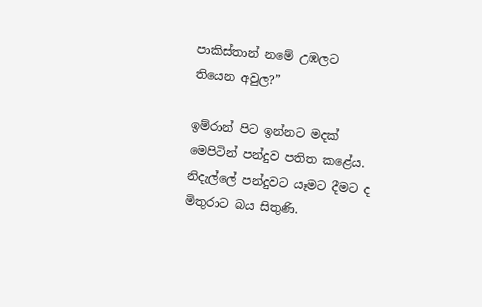පාකිස්තාන් නමේ උඹලට තියෙන අවුල?”

ඉම්රාන් පිට ඉන්නට මදක් මෙපිටින් පන්දුව පතිත කළේය. නිදැල්ලේ පන්දුවට යෑමට දීමට ද මිතුරාට බය සිතුණි.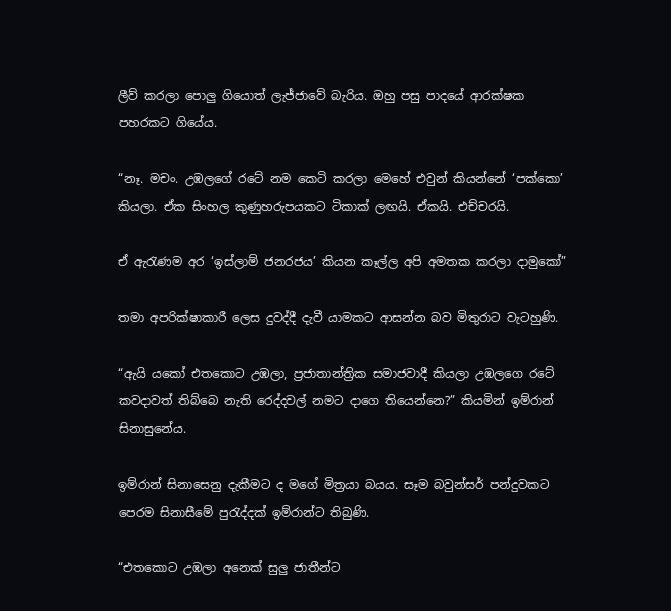ලීව් කරලා පොලු ගියොත් ලැජ්ජාවේ බැරිය. ඔහු පසු පාදයේ ආරක්ෂක පහරකට ගියේය.

“නෑ. මචං. උඹලගේ රටේ නම කෙටි කරලා මෙහේ එවුන් කියන්නේ ‘පක්කො’ කියලා. ඒක සිංහල කුණුහරුපයකට ටිකාක් ලඟයි. ඒකයි. එච්චරයි.

ඒ ඇරැණම අර ‘ඉස්ලාම් ජනරජය’ කියන කෑල්ල අපි අමතක කරලා දාමුකෝ”

තමා අපරික්ෂාකාරී ලෙස දුවද්දී දැවී යාමකට ආසන්න බව මිතුරාට වැටහුණි.

“ඇයි යකෝ එතකොට උඹලා, ප්‍රජාතාන්ත්‍රික සමාජවාදී කියලා උඹලගෙ රටේ කවදාවත් තිබ්බෙ නැති රෙද්දවල් නමට දාගෙ තියෙන්නෙ?” කියමින් ඉම්රාන් සිනාසුනේය.

ඉම්රාන් සිනාසෙනු දැකීමට ද මගේ මිත්‍රයා බයය. සෑම බවුන්සර් පන්දුවකට පෙරම සිනාසීමේ පුරැද්දක් ඉම්රාන්ට තිබුණි.

“එතකොට උඹලා අනෙක් සුලු ජාතීන්ට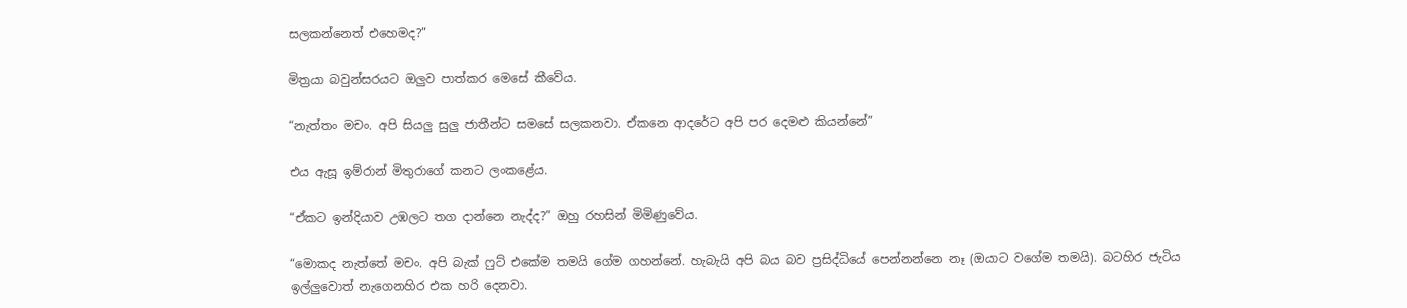සලකන්නෙත් එහෙමද?”

මිත්‍රයා බවුන්සරයට ඔලුව පාත්කර මෙසේ කීවේය.

“නැත්තං මචං. අපි සියලු සුලු ජාතීන්ට සමසේ සලකනවා. ඒකනෙ ආදරේට අපි පර දෙමළු කියන්නේ”

එය ඇසූ ඉම්රාන් මිතුරාගේ කනට ලංකළේය.

“ඒකට ඉන්දියාව උඹලට තග දාන්නෙ නැද්ද?” ඔහු රහසින් මිමිණුවේය.

“මොකද නැත්තේ මචං. අපි බැක් ෆුට් එකේම තමයි ගේම ගහන්නේ. හැබැයි අපි බය බව ප්‍රසිද්ධියේ පෙන්නන්නෙ නෑ (ඔයාට වගේම තමයි). බටහිර ජැටිය ඉල්ලුවොත් නැගෙනහිර එක හරි දෙනවා.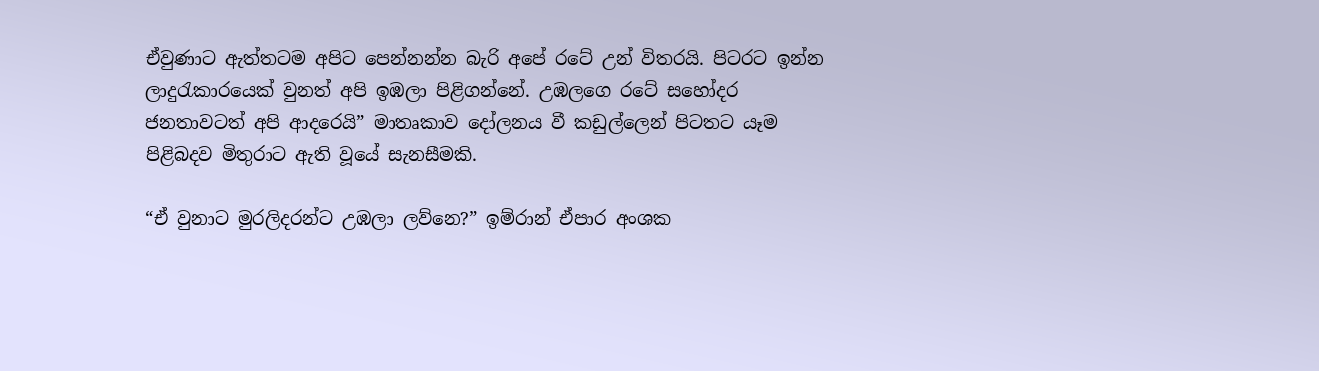ඒවුණාට ඇත්තටම අපිට පෙන්නන්න බැරි අපේ රටේ උන් විතරයි. පිටරට ඉන්න ලාදුරැකාරයෙක් වුනත් අපි ඉඹලා පිළිගන්නේ. උඹලගෙ රටේ සහෝදර ජනතාවටත් අපි ආදරෙයි” මාතෘකාව දෝලනය වී කඩුල්ලෙන් පිටතට යෑම පිළිබදව මිතුරාට ඇති වූයේ සැනසීමකි.

“ඒ වුනාට මුරලිදරන්ට උඹලා ලව්නෙ?” ඉම්රාන් ඒපාර අංශක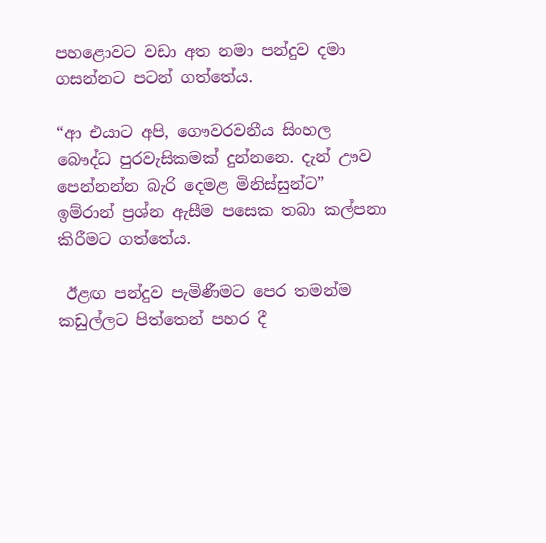පහළොවට වඩා අත නමා පන්දුව දමා ගසන්නට පටන් ගත්තේය.

“ආ එයාට අපි, ගෞවරවනීය සිංහල බෞද්ධ පුරවැසිකමක් දුන්නනෙ. දැන් ඌව පෙන්නන්න බැරි දෙමළ මිනිස්සුන්ට”
ඉම්රාන් ප්‍රශ්න ඇසීම පසෙක තබා කල්පනා කිරීමට ගත්තේය.

 ඊළඟ පන්දුව පැමිණීමට පෙර තමන්ම කඩුල්ලට පිත්තෙන් පහර දී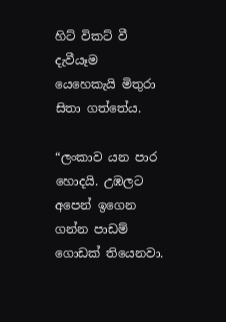හිට් විකට් වී දැවීයෑම යෙහෙකැයි මිතුරා සිතා ගත්තේය.

“ලංකාව යන පාර හොදයි. උඹලට අපෙන් ඉගෙන ගන්න පාඩම් ගොඩක් තියෙනවා.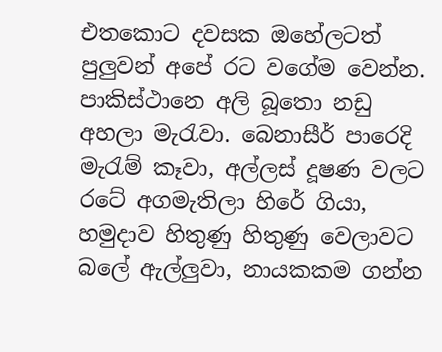එතකොට දවසක ඔහේලටත් පුලුවන් අපේ රට වගේම වෙන්න. පාකිස්ථානෙ අලි බූතො නඩු අහලා මැරැවා. බෙනාසීර් පාරෙදි මැරැම් කෑවා, අල්ලස් දූෂණ වලට රටේ අගමැතිලා හිරේ ගියා, හමුදාව හිතුණු හිතුණු වෙලාවට බලේ ඇල්ලුවා, නායකකම ගන්න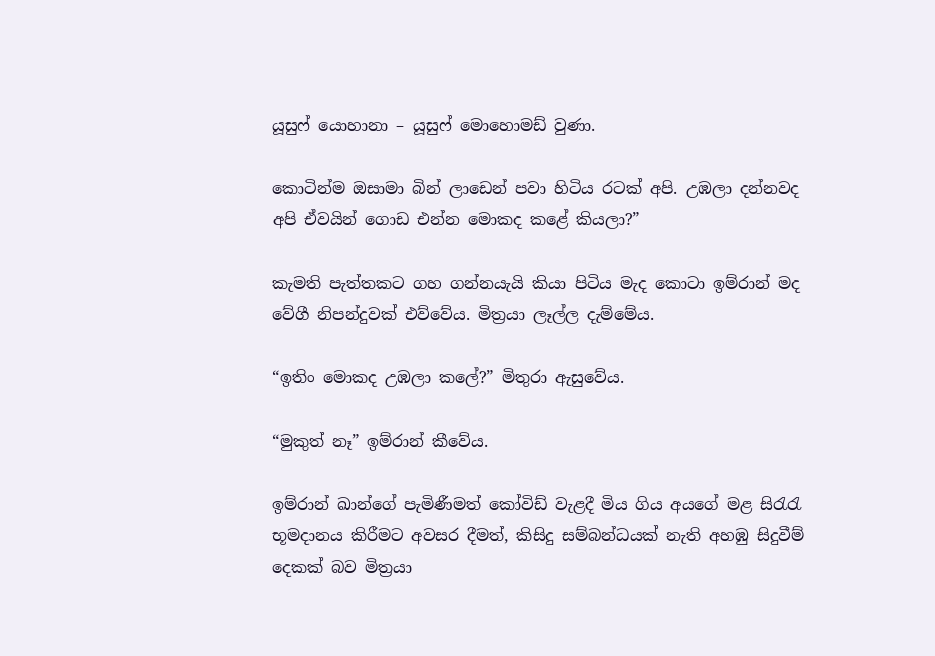යූසුෆ් යොහානා – යූසුෆ් මොහොමඩ් වුණා.

කොටින්ම ඔසාමා බින් ලාඩෙන් පවා හිටිය රටක් අපි. උඹලා දන්නවද අපි ඒවයින් ගොඩ එන්න මොකද කළේ කියලා?”

කැමති පැත්තකට ගහ ගන්නයැයි කියා පිටිය මැද කොටා ඉම්රාන් මද වේගී නිපන්දුවක් එව්වේය. මිත්‍රයා ලෑල්ල දැම්මේය.

“ඉතිං මොකද උඹලා කලේ?” මිතුරා ඇසුවේය.

“මුකුත් නෑ” ඉම්රාන් කීවේය.

ඉම්රාන් ඛාන්ගේ පැමිණීමත් කෝවිඩ් වැළදී මිය ගිය අයගේ මළ සිරැරැ භූමදානය කිරීමට අවසර දීමත්, කිසිදු සම්බන්ධයක් නැති අහඹු සිදුවීම් දෙකක් බව මිත්‍රයා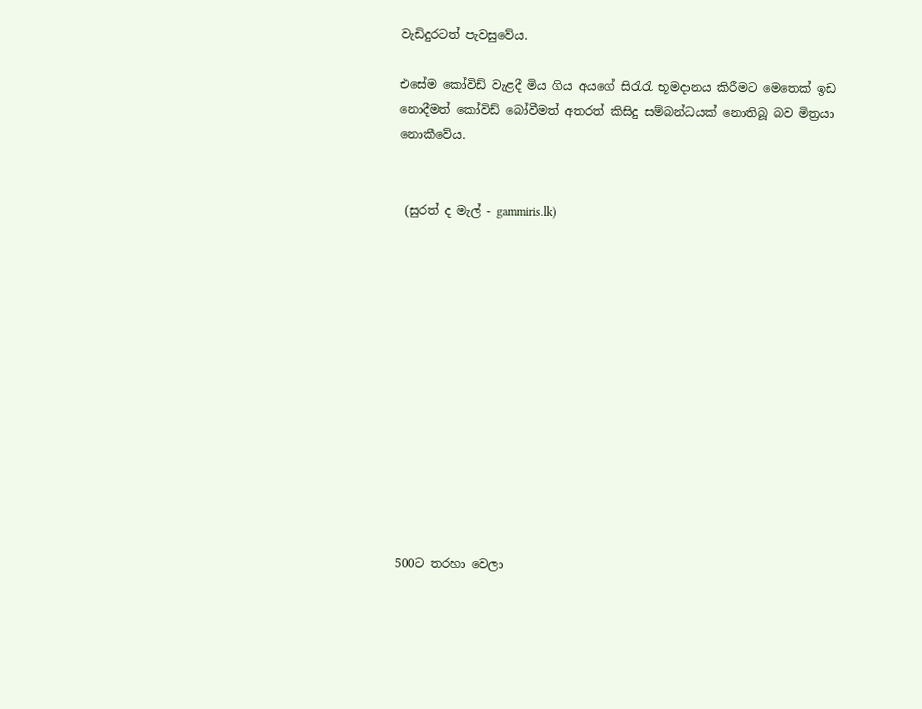වැඩිදුරටත් පැවසුවේය.

එසේම කෝවිඩ් වැළදී මිය ගිය අයගේ සිරැරැ භූමදානය කිරීමට මෙතෙක් ඉඩ නොදීමත් කෝවිඩ් බෝවීමත් අතරත් කිසිදු සම්බන්ධයක් නොතිබූ බව මිත්‍රයා නොකීවේය.


 (සුරත් ද මැල් - gammiris.lk)













500ට තරහා වෙලා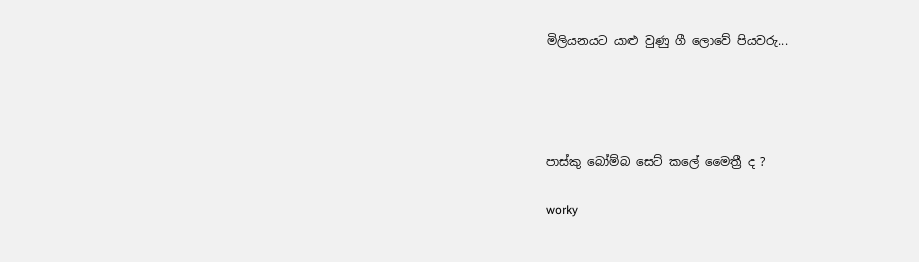මිලියනයට යාළු වුණු ගී ලොවේ පියවරු...




පාස්කු බෝම්බ සෙට් කලේ මෛත්‍රී ද ?

worky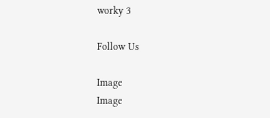worky 3

Follow Us

Image
Image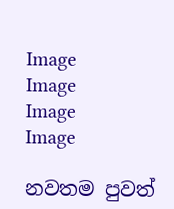Image
Image
Image
Image

නවතම පුවත්